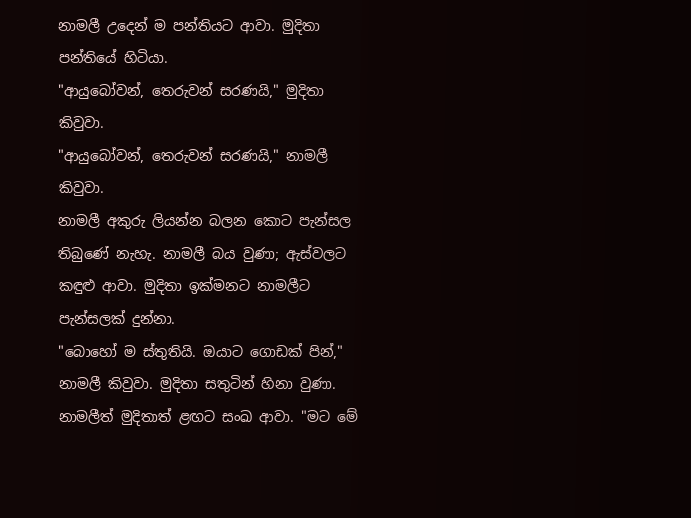නාමලී උදෙන් ම පන්තියට ආවා. මුදිතා පන්තියේ හිටියා.
"ආයුබෝවන්, තෙරුවන් සරණයි," මුදිතා කිවුවා.
"ආයුබෝවන්, තෙරුවන් සරණයි," නාමලී කිවුවා.
නාමලී අකුරු ලියන්න බලන කොට පැන්සල තිබුණේ නැහැ. නාමලී බය වුණා; ඇස්වලට කඳුළු ආවා. මුදිතා ඉක්මනට නාමලීට පැන්සලක් දුන්නා.
"බොහෝ ම ස්තුතියි. ඔයාට ගොඩක් පින්," නාමලී කිවුවා. මුදිතා සතුටින් හිනා වුණා.
නාමලීත් මුදිතාත් ළඟට සංඛ ආවා. "මට මේ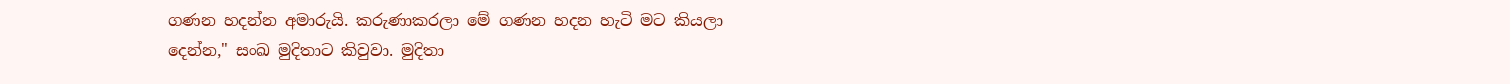ගණන හදන්න අමාරුයි. කරුණාකරලා මේ ගණන හදන හැටි මට කියලා දෙන්න," සංඛ මුදිතාට කිවුවා. මුදිතා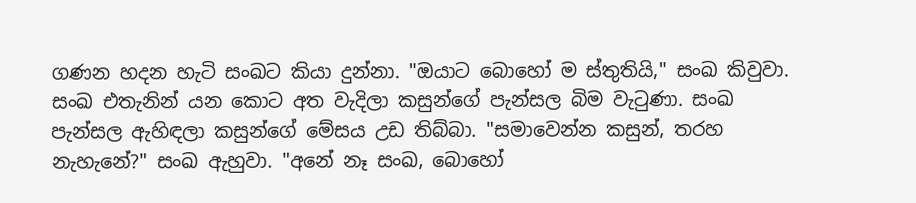ගණන හදන හැටි සංඛට කියා දුන්නා. "ඔයාට බොහෝ ම ස්තුතියි," සංඛ කිවුවා.
සංඛ එතැනින් යන කොට අත වැදිලා කසුන්ගේ පැන්සල බිම වැටුණා. සංඛ පැන්සල ඇහිඳලා කසුන්ගේ මේසය උඩ තිබ්බා. "සමාවෙන්න කසුන්, තරහ නැහැනේ?" සංඛ ඇහුවා. "අනේ නෑ සංඛ, බොහෝ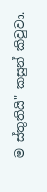ම ස්තුතියි" කසුන් කිවුවා.